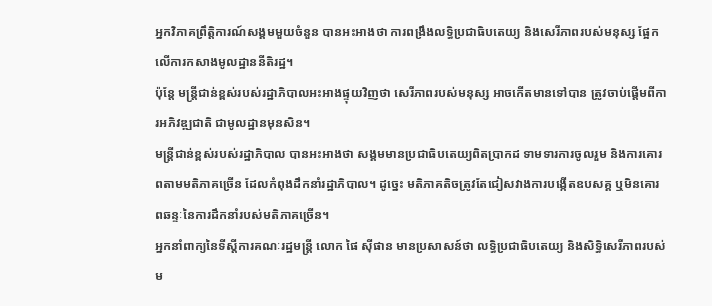អ្នកវិភាគព្រឹត្តិការណ៍សង្គមមួយចំនួន បានអះអាងថា ការពង្រឹងលទ្ធិប្រជាធិបតេយ្យ និងសេរីភាពរបស់មនុស្ស ផ្អែកលើការកសាងមូលដ្ឋាននីតិរដ្ឋ។
ប៉ុន្តែ មន្ត្រីជាន់ខ្ពស់របស់រដ្ឋាភិបាលអះអាងផ្ទុយវិញថា សេរីភាពរបស់មនុស្ស អាចកើតមានទៅបាន ត្រូវចាប់ផ្ដើមពីការអភិវឌ្ឍជាតិ ជាមូលដ្ឋានមុនសិន។
មន្ត្រីជាន់ខ្ពស់របស់រដ្ឋាភិបាល បានអះអាងថា សង្គមមានប្រជាធិបតេយ្យពិតប្រាកដ ទាមទារការចូលរួម និងការគោរពតាមមតិភាគច្រើន ដែលកំពុងដឹកនាំរដ្ឋាភិបាល។ ដូច្នេះ មតិភាគតិចត្រូវតែជៀសវាងការបង្កើតឧបសគ្គ ឬមិនគោរពឆន្ទៈនៃការដឹកនាំរបស់មតិភាគច្រើន។
អ្នកនាំពាក្យនៃទីស្ដីការគណៈរដ្ឋមន្ត្រី លោក ផៃ ស៊ីផាន មានប្រសាសន៍ថា លទ្ធិប្រជាធិបតេយ្យ និងសិទ្ធិសេរីភាពរបស់ម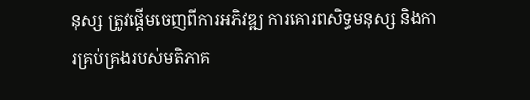នុស្ស ត្រូវផ្ដើមចេញពីការអភិវឌ្ឍ ការគោរពសិទ្ធមនុស្ស និងការគ្រប់គ្រងរបស់មតិភាគ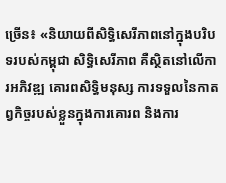ច្រើន៖ «និយាយពីសិទ្ធិសេរីភាពនៅក្នុងបរិបទរបស់កម្ពុជា សិទ្ធិសេរីភាព គឺស្ថិតនៅលើការអភិវឌ្ឍ គោរពសិទ្ធិមនុស្ស ការទទួលនៃកាតព្វកិច្ចរបស់ខ្លួនក្នុងការគោរព និងការ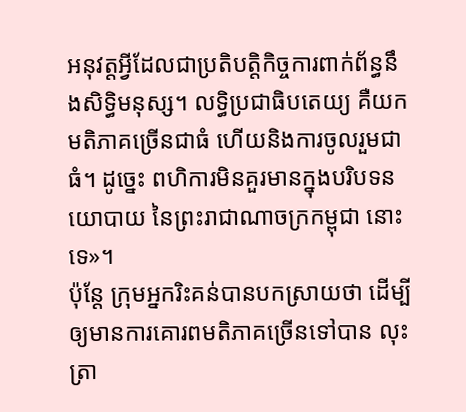អនុវត្តអ្វីដែលជាប្រតិបត្តិកិច្ចការពាក់ព័ន្ធនឹងសិទ្ធិមនុស្ស។ លទ្ធិប្រជាធិបតេយ្យ គឺយកមតិភាគច្រើនជាធំ ហើយនិងការចូលរួមជាធំ។ ដូច្នេះ ពហិការមិនគួរមានក្នុងបរិបទនយោបាយ នៃព្រះរាជាណាចក្រកម្ពុជា នោះទេ»។
ប៉ុន្តែ ក្រុមអ្នករិះគន់បានបកស្រាយថា ដើម្បីឲ្យមានការគោរពមតិភាគច្រើនទៅបាន លុះត្រា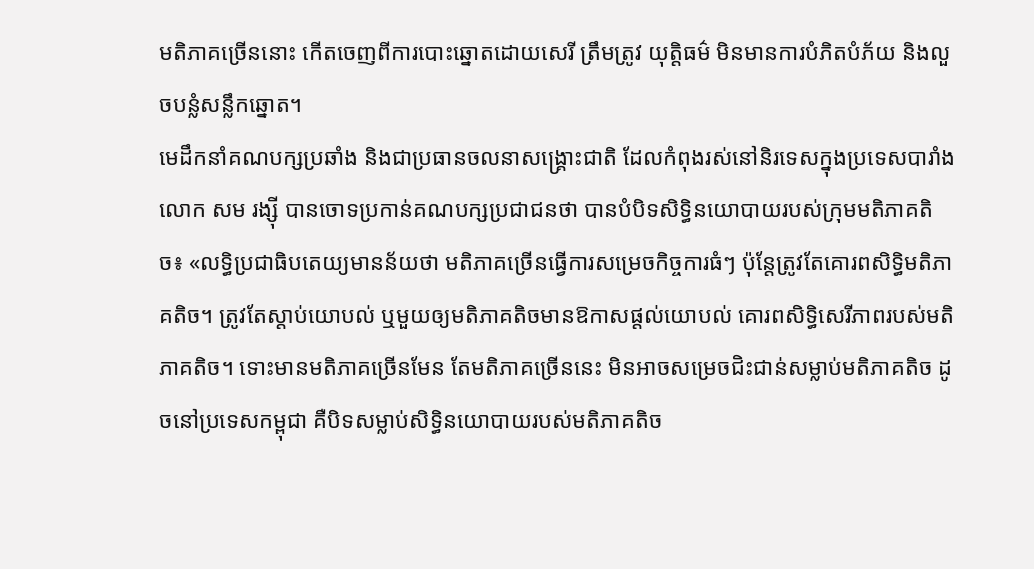មតិភាគច្រើននោះ កើតចេញពីការបោះឆ្នោតដោយសេរី ត្រឹមត្រូវ យុត្តិធម៌ មិនមានការបំភិតបំភ័យ និងលួចបន្លំសន្លឹកឆ្នោត។
មេដឹកនាំគណបក្សប្រឆាំង និងជាប្រធានចលនាសង្គ្រោះជាតិ ដែលកំពុងរស់នៅនិរទេសក្នុងប្រទេសបារាំង លោក សម រង្ស៊ី បានចោទប្រកាន់គណបក្សប្រជាជនថា បានបំបិទសិទ្ធិនយោបាយរបស់ក្រុមមតិភាគតិច៖ «លទ្ធិប្រជាធិបតេយ្យមានន័យថា មតិភាគច្រើនធ្វើការសម្រេចកិច្ចការធំៗ ប៉ុន្តែត្រូវតែគោរពសិទ្ធិមតិភាគតិច។ ត្រូវតែស្តាប់យោបល់ ឬមួយឲ្យមតិភាគតិចមានឱកាសផ្តល់យោបល់ គោរពសិទ្ធិសេរីភាពរបស់មតិភាគតិច។ ទោះមានមតិភាគច្រើនមែន តែមតិភាគច្រើននេះ មិនអាចសម្រេចជិះជាន់សម្លាប់មតិភាគតិច ដូចនៅប្រទេសកម្ពុជា គឺបិទសម្លាប់សិទ្ធិនយោបាយរបស់មតិភាគតិច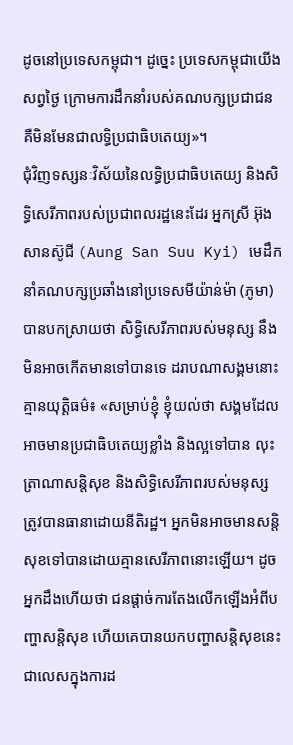ដូចនៅប្រទេសកម្ពុជា។ ដូច្នេះ ប្រទេសកម្ពុជាយើងសព្វថ្ងៃ ក្រោមការដឹកនាំរបស់គណបក្សប្រជាជន គឺមិនមែនជាលទ្ធិប្រជាធិបតេយ្យ»។
ជុំវិញទស្សនៈវិស័យនៃលទ្ធិប្រជាធិបតេយ្យ និងសិទ្ធិសេរីភាពរបស់ប្រជាពលរដ្ឋនេះដែរ អ្នកស្រី អ៊ុង សានស៊ូជី (Aung San Suu Kyi) មេដឹកនាំគណបក្សប្រឆាំងនៅប្រទេសមីយ៉ាន់ម៉ា (ភូមា) បានបកស្រាយថា សិទ្ធិសេរីភាពរបស់មនុស្ស នឹងមិនអាចកើតមានទៅបានទេ ដរាបណាសង្គមនោះគ្មានយុត្តិធម៌៖ «សម្រាប់ខ្ញុំ ខ្ញុំយល់ថា សង្គមដែលអាចមានប្រជាធិបតេយ្យខ្លាំង និងល្អទៅបាន លុះត្រាណាសន្តិសុខ និងសិទ្ធិសេរីភាពរបស់មនុស្ស ត្រូវបានធានាដោយនីតិរដ្ឋ។ អ្នកមិនអាចមានសន្តិសុខទៅបានដោយគ្មានសេរីភាពនោះឡើយ។ ដូចអ្នកដឹងហើយថា ជនផ្តាច់ការតែងលើកឡើងអំពីបញ្ហាសន្តិសុខ ហើយគេបានយកបញ្ហាសន្តិសុខនេះ ជាលេសក្នុងការដ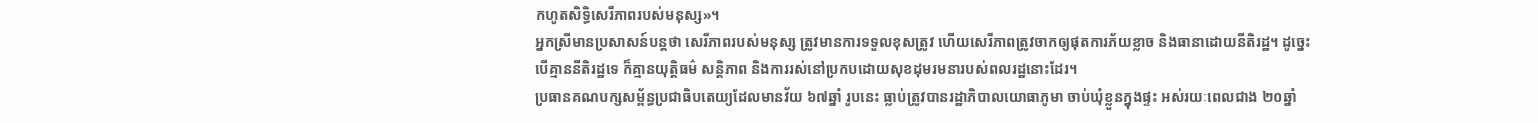កហូតសិទ្ធិសេរីភាពរបស់មនុស្ស»។
អ្នកស្រីមានប្រសាសន៍បន្តថា សេរីភាពរបស់មនុស្ស ត្រូវមានការទទួលខុសត្រូវ ហើយសេរីភាពត្រូវចាកឲ្យផុតការភ័យខ្លាច និងធានាដោយនីតិរដ្ឋ។ ដូច្នេះ បើគ្មាននីតិរដ្ឋទេ ក៏គ្មានយុត្តិធម៌ សន្តិភាព និងការរស់នៅប្រកបដោយសុខដុមរមនារបស់ពលរដ្ឋនោះដែរ។
ប្រធានគណបក្សសម្ព័ន្ធប្រជាធិបតេយ្យដែលមានវ័យ ៦៧ឆ្នាំ រូបនេះ ធ្លាប់ត្រូវបានរដ្ឋាភិបាលយោធាភូមា ចាប់ឃុំខ្លួនក្នុងផ្ទះ អស់រយៈពេលជាង ២០ឆ្នាំ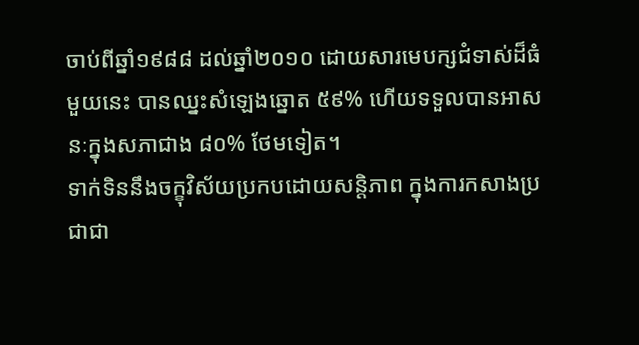ចាប់ពីឆ្នាំ១៩៨៨ ដល់ឆ្នាំ២០១០ ដោយសារមេបក្សជំទាស់ដ៏ធំមួយនេះ បានឈ្នះសំឡេងឆ្នោត ៥៩% ហើយទទួលបានអាសនៈក្នុងសភាជាង ៨០% ថែមទៀត។
ទាក់ទិននឹងចក្ខុវិស័យប្រកបដោយសន្តិភាព ក្នុងការកសាងប្រជាជា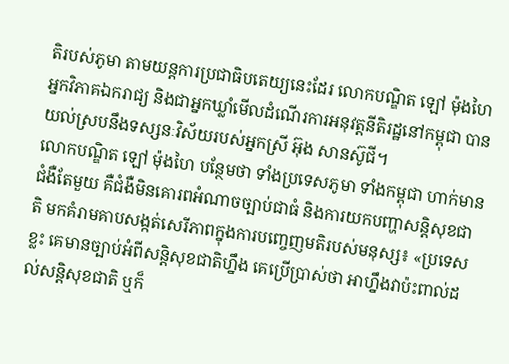តិរបស់ភូមា តាមយន្តការប្រជាធិបតេយ្យនេះដែរ លោកបណ្ឌិត ឡៅ ម៉ុងហៃ អ្នកវិភាគឯករាជ្យ និងជាអ្នកឃ្លាំមើលដំណើរការអនុវត្តនីតិរដ្ឋនៅកម្ពុជា បានយល់ស្របនឹងទស្សនៈវិស័យរបស់អ្នកស្រី អ៊ុង សានស៊ូជី។
លោកបណ្ឌិត ឡៅ ម៉ុងហៃ បន្ថែមថា ទាំងប្រទេសភូមា ទាំងកម្ពុជា ហាក់មានជំងឺតែមួយ គឺជំងឺមិនគោរពអំណាចច្បាប់ជាធំ និងការយកបញ្ហាសន្តិសុខជាតិ មកគំរាមគាបសង្កត់សេរីភាពក្នុងការបញ្ចេញមតិរបស់មនុស្ស៖ «ប្រទេសខ្លះ គេមានច្បាប់អំពីសន្តិសុខជាតិហ្នឹង គេប្រើប្រាស់ថា អាហ្នឹងវាប៉ះពាល់ដល់សន្តិសុខជាតិ ឬក៏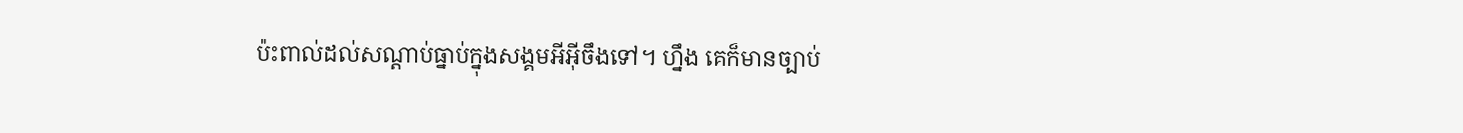ប៉ះពាល់ដល់សណ្ដាប់ធ្នាប់ក្នុងសង្គមអីអ៊ីចឹងទៅ។ ហ្នឹង គេក៏មានច្បាប់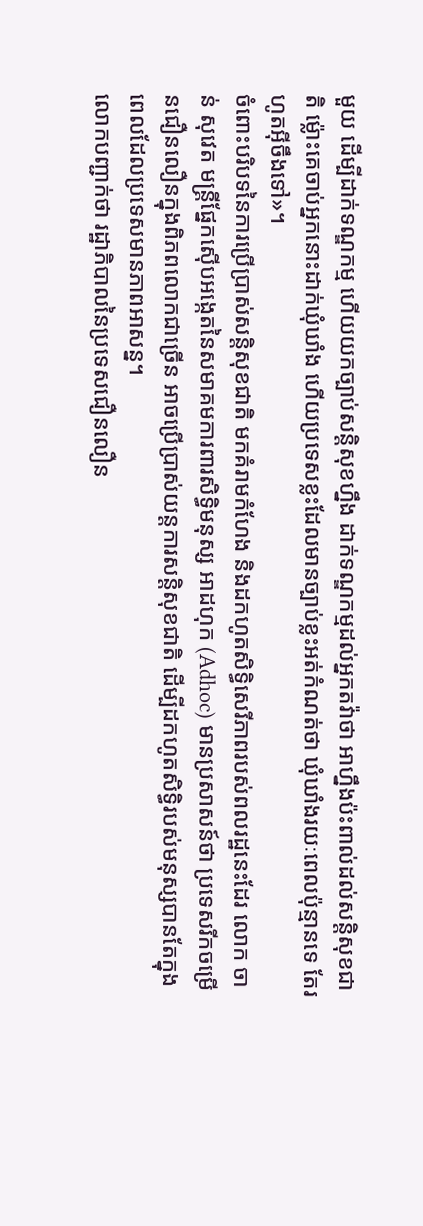មួយ ដើម្បីដាក់ទណ្ឌកម្ម ហើយយកច្បាប់សន្តិសុខហ្នឹង ដាក់ទណ្ឌកម្មដល់អ្នកតវ៉ាថា អាហ្នឹងប៉ះពាល់ដល់សន្តិសុខជាតិ ម៉្លោះគេចាប់អ្នកនោះដាក់ឃុំឃាំង ហើយប្រទេសខ្លះដែលមានច្បាប់ខ្លះអត់កំណត់ថា ឃុំឃាំងរយៈពេលប៉ុន្មានទេ តែរហូតអ៊ីចឹងទៅ»។
ចំពោះបរិបទនៃការប្រើប្រាស់សន្តិសុខជាតិ មកគំរាមកំហែង និងដកហូតសិទ្ធិសេរីភាពរបស់ពលរដ្ឋនេះដែរ លោក ចាន់ សុវេត មន្ត្រីផ្នែកស៊ើបអង្កេតនៃសមាគមការពារសិទ្ធិមនុស្ស អាដហុក (Adhoc) មានប្រសាសន៍ថា ប្រទេសរីកចម្រើនជឿនលឿនក្នុងពិភពលោកជាច្រើន អាចប្រើប្រាស់យន្តការសន្តិសុខជាតិ ដើម្បីដកហូតសិទ្ធិរបស់មនុស្សបានតែក្នុងពេលដែលប្រទេសមានភាពអាសន្ន។
លោកបញ្ជាក់ថា រដ្ឋាភិបាលនៃប្រទេសជឿនលឿន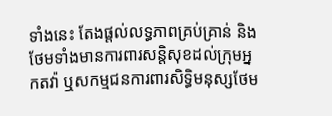ទាំងនេះ តែងផ្តល់លទ្ធភាពគ្រប់គ្រាន់ និងថែមទាំងមានការពារសន្តិសុខដល់ក្រុមអ្នកតវ៉ា ឬសកម្មជនការពារសិទ្ធិមនុស្សថែម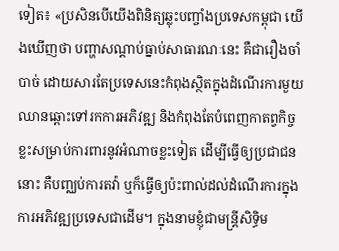ទៀត៖ «ប្រសិនបើយើងពិនិត្យឆ្លុះបញ្ចាំងប្រទេសកម្ពុជា យើងឃើញថា បញ្ហាសណ្ដាប់ធ្នាប់សាធារណៈនេះ គឺជារឿងចាំបាច់ ដោយសារតែប្រទេសនេះកំពុងស្ថិតក្នុងដំណើរការមួយឈានឆ្ពោះទៅរកការអភិវឌ្ឍ និងកំពុងតែបំពេញកាតព្វកិច្ចខ្លះសម្រាប់ការពារនូវអំណាចខ្លះទៀត ដើម្បីធ្វើឲ្យប្រជាជននោះ គឺបញ្ឈប់ការតវ៉ា ឬក៏ធ្វើឲ្យប៉ះពាល់ដល់ដំណើរការក្នុងការអភិវឌ្ឍប្រទេសជាដើម។ ក្នុងនាមខ្ញុំជាមន្ត្រីសិទ្ធិម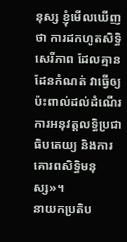នុស្ស ខ្ញុំមើលឃើញថា ការដកហូតសិទ្ធិសេរីភាព ដែលគ្មានដែនកំណត់ វាធ្វើឲ្យប៉ះពាល់ដល់ដំណើរការអនុវត្តលទ្ធិប្រជាធិបតេយ្យ និងការគោរពសិទ្ធិមនុស្ស»។
នាយកប្រតិប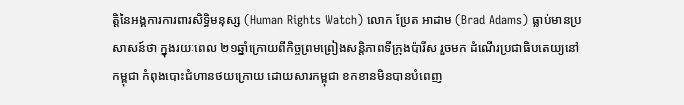ត្តិនៃអង្គការការពារសិទ្ធិមនុស្ស (Human Rights Watch) លោក ប្រែត អាដាម (Brad Adams) ធ្លាប់មានប្រសាសន៍ថា ក្នុងរយៈពេល ២១ឆ្នាំក្រោយពីកិច្ចព្រមព្រៀងសន្តិភាពទីក្រុងប៉ារីស រួចមក ដំណើរប្រជាធិបតេយ្យនៅកម្ពុជា កំពុងបោះជំហានថយក្រោយ ដោយសារកម្ពុជា ខកខានមិនបានបំពេញ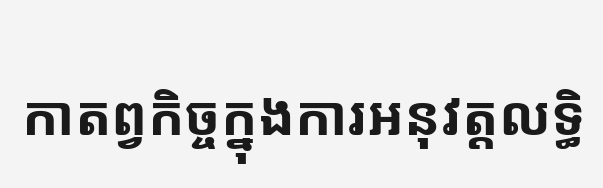កាតព្វកិច្ចក្នុងការអនុវត្តលទ្ធិ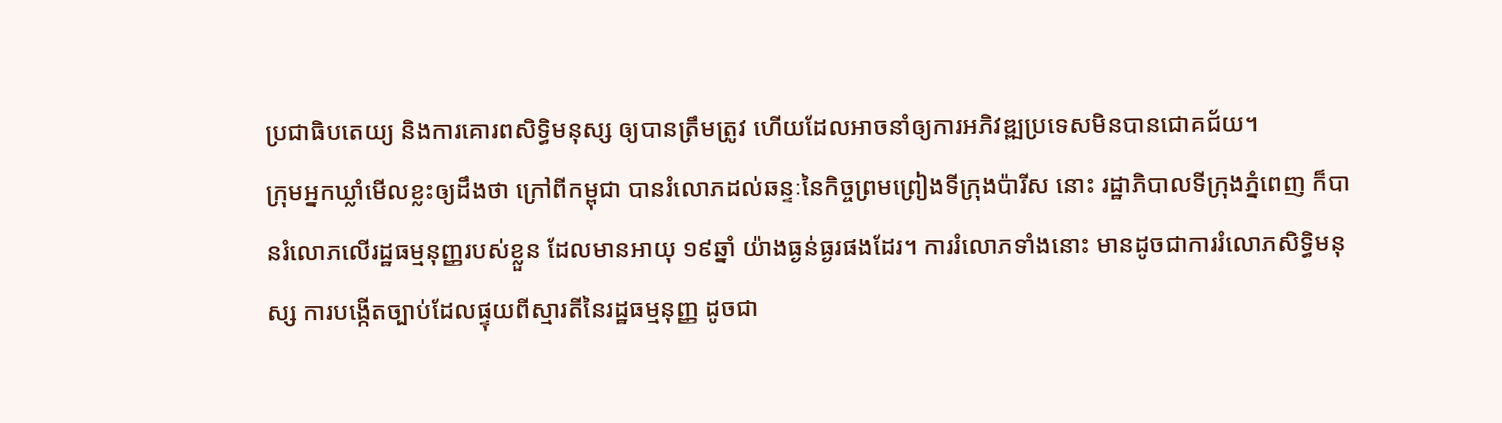ប្រជាធិបតេយ្យ និងការគោរពសិទ្ធិមនុស្ស ឲ្យបានត្រឹមត្រូវ ហើយដែលអាចនាំឲ្យការអភិវឌ្ឍប្រទេសមិនបានជោគជ័យ។
ក្រុមអ្នកឃ្លាំមើលខ្លះឲ្យដឹងថា ក្រៅពីកម្ពុជា បានរំលោភដល់ឆន្ទៈនៃកិច្ចព្រមព្រៀងទីក្រុងប៉ារីស នោះ រដ្ឋាភិបាលទីក្រុងភ្នំពេញ ក៏បានរំលោភលើរដ្ឋធម្មនុញ្ញរបស់ខ្លួន ដែលមានអាយុ ១៩ឆ្នាំ យ៉ាងធ្ងន់ធ្ងរផងដែរ។ ការរំលោភទាំងនោះ មានដូចជាការរំលោភសិទ្ធិមនុស្ស ការបង្កើតច្បាប់ដែលផ្ទុយពីស្មារតីនៃរដ្ឋធម្មនុញ្ញ ដូចជា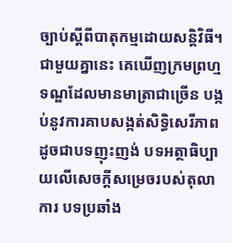ច្បាប់ស្ដីពីបាតុកម្មដោយសន្តិវិធី។
ជាមួយគ្នានេះ គេឃើញក្រមព្រហ្មទណ្ឌដែលមានមាត្រាជាច្រើន បង្កប់នូវការគាបសង្កត់សិទ្ធិសេរីភាព ដូចជាបទញុះញង់ បទអត្ថាធិប្បាយលើសេចក្តីសម្រេចរបស់តុលាការ បទប្រឆាំង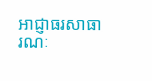អាជ្ញាធរសាធារណៈ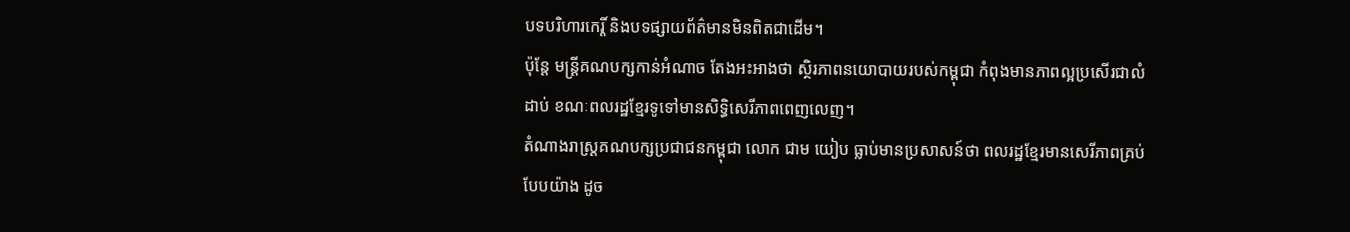បទបរិហារកេរ្តិ៍ និងបទផ្សាយព័ត៌មានមិនពិតជាដើម។
ប៉ុន្តែ មន្ត្រីគណបក្សកាន់អំណាច តែងអះអាងថា ស្ថិរភាពនយោបាយរបស់កម្ពុជា កំពុងមានភាពល្អប្រសើរជាលំដាប់ ខណៈពលរដ្ឋខ្មែរទូទៅមានសិទ្ធិសេរីភាពពេញលេញ។
តំណាងរាស្ត្រគណបក្សប្រជាជនកម្ពុជា លោក ជាម យៀប ធ្លាប់មានប្រសាសន៍ថា ពលរដ្ឋខ្មែរមានសេរីភាពគ្រប់បែបយ៉ាង ដូច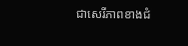ជាសេរីភាពខាងជំ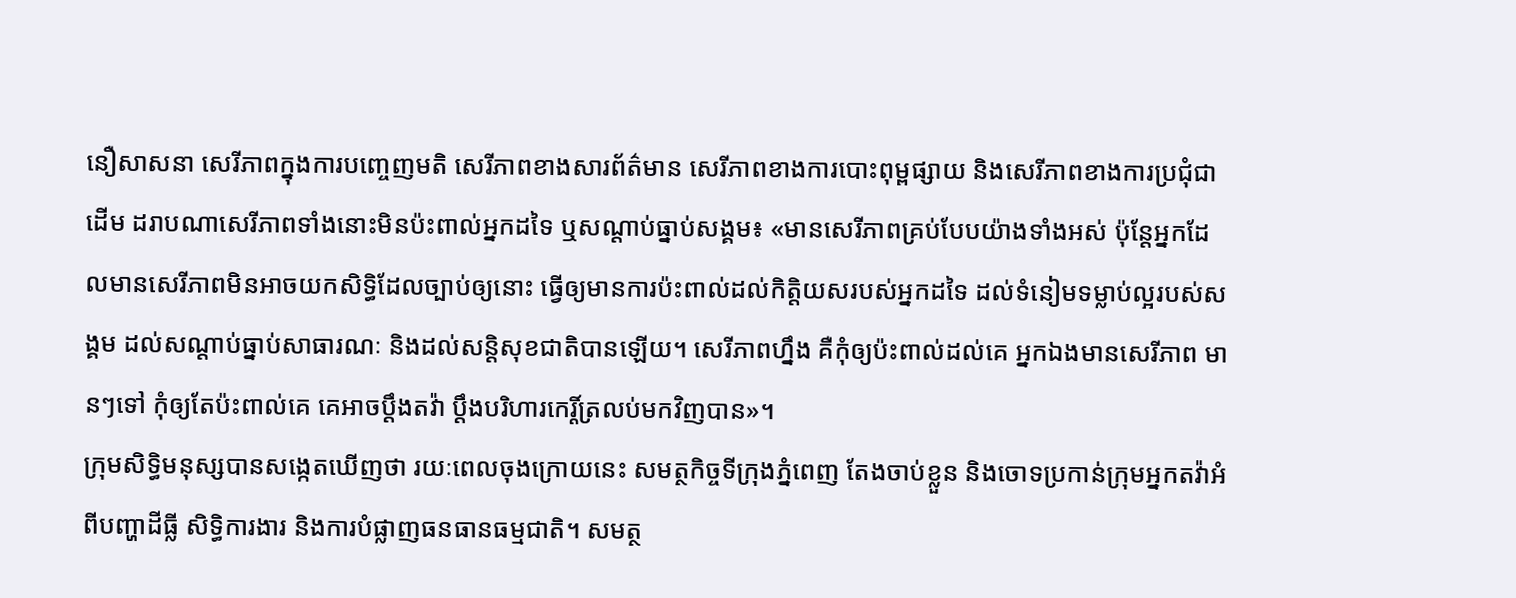នឿសាសនា សេរីភាពក្នុងការបញ្ចេញមតិ សេរីភាពខាងសារព័ត៌មាន សេរីភាពខាងការបោះពុម្ពផ្សាយ និងសេរីភាពខាងការប្រជុំជាដើម ដរាបណាសេរីភាពទាំងនោះមិនប៉ះពាល់អ្នកដទៃ ឬសណ្ដាប់ធ្នាប់សង្គម៖ «មានសេរីភាពគ្រប់បែបយ៉ាងទាំងអស់ ប៉ុន្តែអ្នកដែលមានសេរីភាពមិនអាចយកសិទ្ធិដែលច្បាប់ឲ្យនោះ ធ្វើឲ្យមានការប៉ះពាល់ដល់កិត្តិយសរបស់អ្នកដទៃ ដល់ទំនៀមទម្លាប់ល្អរបស់សង្គម ដល់សណ្ដាប់ធ្នាប់សាធារណៈ និងដល់សន្តិសុខជាតិបានឡើយ។ សេរីភាពហ្នឹង គឺកុំឲ្យប៉ះពាល់ដល់គេ អ្នកឯងមានសេរីភាព មានៗទៅ កុំឲ្យតែប៉ះពាល់គេ គេអាចប្ដឹងតវ៉ា ប្ដឹងបរិហារកេរ្តិ៍ត្រលប់មកវិញបាន»។
ក្រុមសិទ្ធិមនុស្សបានសង្កេតឃើញថា រយៈពេលចុងក្រោយនេះ សមត្ថកិច្ចទីក្រុងភ្នំពេញ តែងចាប់ខ្លួន និងចោទប្រកាន់ក្រុមអ្នកតវ៉ាអំពីបញ្ហាដីធ្លី សិទ្ធិការងារ និងការបំផ្លាញធនធានធម្មជាតិ។ សមត្ថ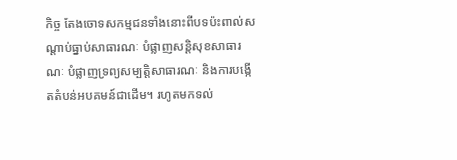កិច្ច តែងចោទសកម្មជនទាំងនោះពីបទប៉ះពាល់សណ្ដាប់ធ្នាប់សាធារណៈ បំផ្លាញសន្តិសុខសាធារណៈ បំផ្លាញទ្រព្យសម្បត្តិសាធារណៈ និងការបង្កើតតំបន់អបគមន៍ជាដើម។ រហូតមកទល់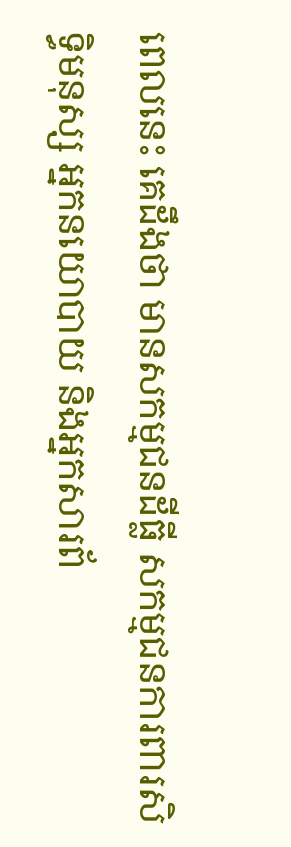ពេលនេះ គេដឹងថា មានសកម្មជនដីធ្លី សកម្មជនការពារសិទ្ធិមនុស្ស អ្នកនយោបាយ និងអ្នកសារព័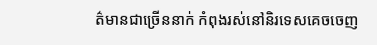ត៌មានជាច្រើននាក់ កំពុងរស់នៅនិរទេសគេចចេញ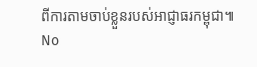ពីការតាមចាប់ខ្លួនរបស់អាជ្ញាធរកម្ពុជា៕
No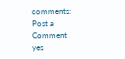comments:
Post a Comment
yes